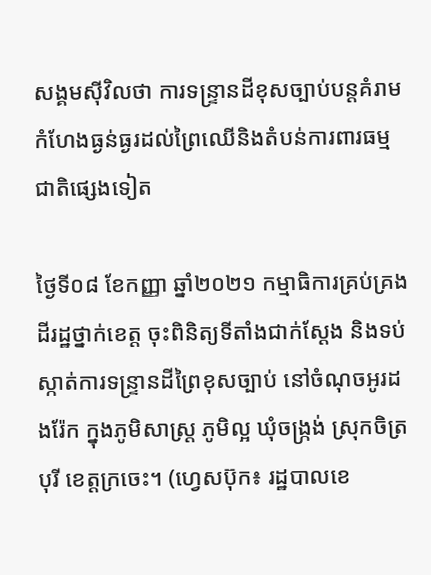សង្គមស៊ីវិលថា ការទន្ទ្រានដីខុសច្បាប់បន្តគំរាមកំហែងធ្ងន់ធ្ងរដល់ព្រៃឈើនិងតំបន់ការពារធម្មជាតិផ្សេងទៀត

ថ្ងៃទី០៨ ខែកញ្ញា ឆ្នាំ២០២១ កម្មាធិការគ្រប់គ្រងដីរដ្ឋថ្នាក់ខេត្ត ចុះពិនិត្យទីតាំងជាក់ស្ដែង និងទប់ស្កាត់ការទន្ទ្រានដីព្រៃខុសច្បាប់ នៅចំណុចអូរដងរ៉ែក ក្នុងភូមិសាស្ត្រ ភូមិល្អ ឃុំចង្ក្រង់ ស្រុកចិត្របុរី ខេត្តក្រចេះ។ (ហ្វេសប៊ុក៖ រដ្ឋបាលខេ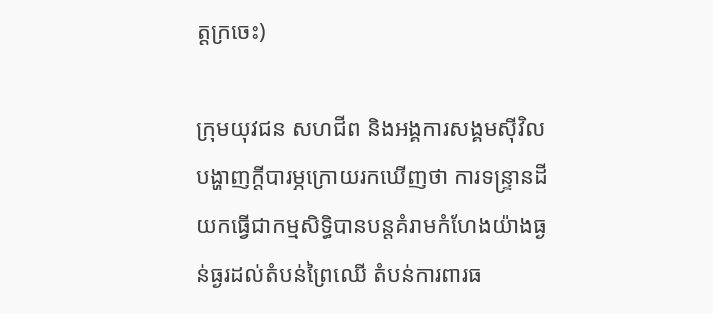ត្ដក្រចេះ)

ក្រុមយុវជន សហជីព និងអង្គការសង្គមស៊ីវិល បង្ហាញក្ដីបារម្ភក្រោយរកឃើញថា ការទន្ទ្រានដីយកធ្វើជាកម្មសិទ្ធិបានបន្តគំរាមកំហែងយ៉ាងធ្ងន់ធ្ងរដល់តំបន់ព្រៃឈើ តំបន់ការពារធ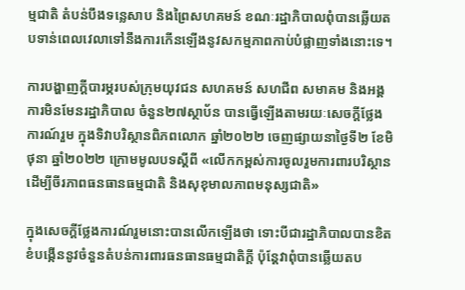ម្មជាតិ តំបន់បឹងទន្លេសាប និងព្រៃសហគមន៍ ខណៈរដ្ឋាភិបាលពុំបានឆ្លើយតបទាន់ពេលវេលាទៅនឹងការកើនឡើងនូវសកម្មភាពកាប់បំផ្លាញទាំងនោះទេ។

ការបង្ហាញក្ដីបារម្ភរបស់ក្រុមយុវជន សហគមន៍ សហជីព សមាគម និងអង្គការមិនមែនរដ្ឋាភិបាល ចំនួន២៧ស្ថាប័ន បានធ្វើឡើងតាមរយៈសេចក្ដីថ្លែងការណ៍រួម ក្នុងទិវាបរិស្ថានពិភពលោក ឆ្នាំ២០២២ ចេញផ្សាយនាថ្ងៃទី២ ខែមិថុនា ឆ្នាំ២០២២ ក្រោមមូលបទស្តីពី «លើកកម្ពស់ការចូលរួមការពារបរិស្ថាន ដើម្បីចីរភាពធនធានធម្មជាតិ និងសុខុមាលភាពមនុស្សជាតិ»

ក្នុងសេចក្ដីថ្លែងការណ៍រួមនោះបានលើកឡើងថា ទោះបីជារដ្ឋាភិបាលបានខិតខំបង្កើននូវចំនួនតំបន់ការពារធនធានធម្មជាតិក្ដី ប៉ុន្តែវាពុំបានឆ្លើយតប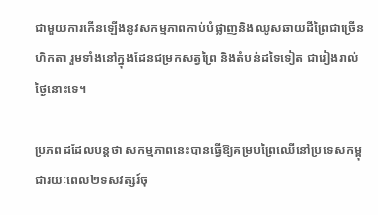ជាមួយការកើនឡើងនូវសកម្មភាពកាប់បំផ្លាញនិងឈូសឆាយដីព្រៃជាច្រើនហិកតា រួមទាំងនៅក្នុងដែនជម្រកសត្វព្រៃ និងតំបន់ដទៃទៀត ជារៀងរាល់ថ្ងៃនោះទេ។

ប្រភពដដែលបន្តថា សកម្មភាពនេះបានធ្វើឱ្យគម្របព្រៃឈើនៅប្រទេសកម្ពុជារយៈពេល២ទសវត្សរ៍ចុ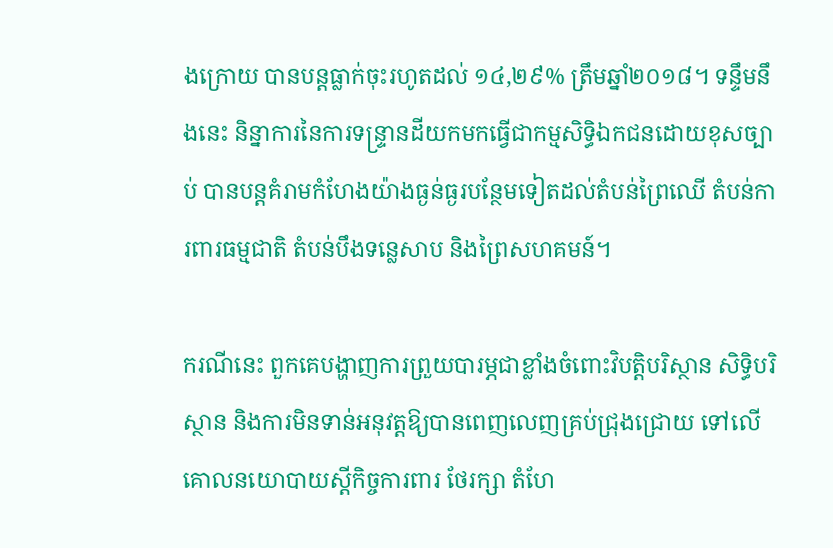ងក្រោយ បានបន្តធ្លាក់ចុះរហូតដល់ ១៤,២៩% ត្រឹមឆ្នាំ២០១៨។ ទន្ទឹមនឹងនេះ និន្នាការនៃការទន្ទ្រានដីយកមកធ្វើជាកម្មសិទ្ធិឯកជនដោយខុសច្បាប់ បានបន្តគំរាមកំហែងយ៉ាងធ្ងន់ធ្ងរបន្ថែមទៀតដល់តំបន់ព្រៃឈើ តំបន់ការពារធម្មជាតិ តំបន់បឹងទន្លេសាប និងព្រៃសហគមន៍។

ករណីនេះ ពួកគេបង្ហាញការព្រួយបារម្ភជាខ្លាំងចំពោះវិបត្តិបរិស្ថាន សិទ្ធិបរិស្ថាន និងការមិនទាន់អនុវត្តឱ្យបានពេញលេញគ្រប់ជ្រុងជ្រោយ ទៅលើគោលនយោបាយស្ដីកិច្ចការពារ ថែរក្សា តំហែ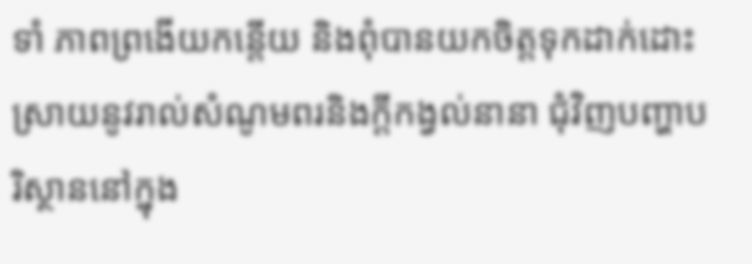ទាំ ភាពព្រងើយកន្តើយ និងពុំបានយកចិត្តទុកដាក់ដោះស្រាយនូវរាល់សំណូមពរនិងក្ដីកង្វល់នានា ជុំវិញបញ្ហាបរិស្ថាននៅក្នុង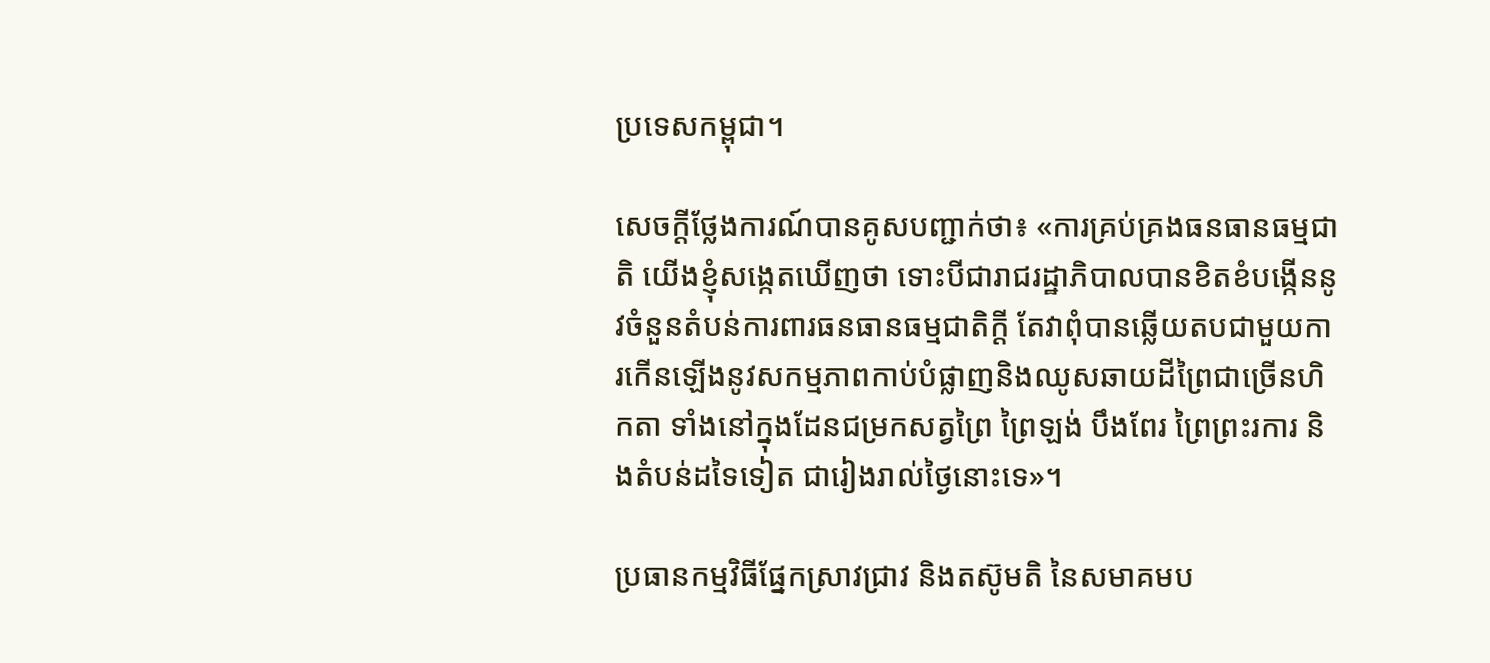ប្រទេសកម្ពុជា។

សេចក្ដីថ្លែងការណ៍បានគូសបញ្ជាក់ថា៖ «ការគ្រប់គ្រងធនធានធម្មជាតិ យើងខ្ញុំសង្កេតឃើញថា ទោះបីជារាជរដ្ឋាភិបាលបានខិតខំបង្កើននូវចំនួនតំបន់ការពារធនធានធម្មជាតិក្ដី តែវាពុំបានឆ្លើយតបជាមួយការកើនឡើងនូវសកម្មភាពកាប់បំផ្លាញនិងឈូសឆាយដីព្រៃជាច្រើនហិកតា ទាំងនៅក្នុងដែនជម្រកសត្វព្រៃ ព្រៃឡង់ បឹងពែរ ព្រៃព្រះរការ និងតំបន់ដទៃទៀត ជារៀងរាល់ថ្ងៃនោះទេ»។

ប្រធានកម្មវិធីផ្នែកស្រាវជ្រាវ និងតស៊ូមតិ នៃសមាគមប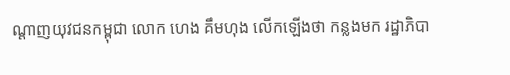ណ្ដាញយុវជនកម្ពុជា លោក ហេង គឹមហុង លើកឡើងថា កន្លងមក រដ្ឋាភិបា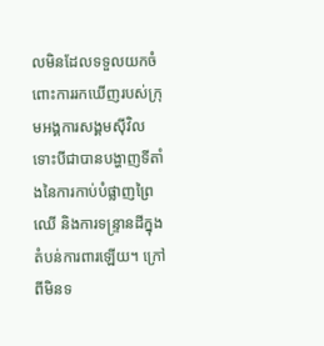លមិនដែលទទួលយកចំពោះការរកឃើញរបស់ក្រុមអង្គការសង្គមស៊ីវិល ទោះបីជាបានបង្ហាញទីតាំងនៃការកាប់បំផ្លាញព្រៃឈើ និងការទន្រ្ទានដីក្នុងតំបន់ការពារឡើយ។ ក្រៅពីមិនទ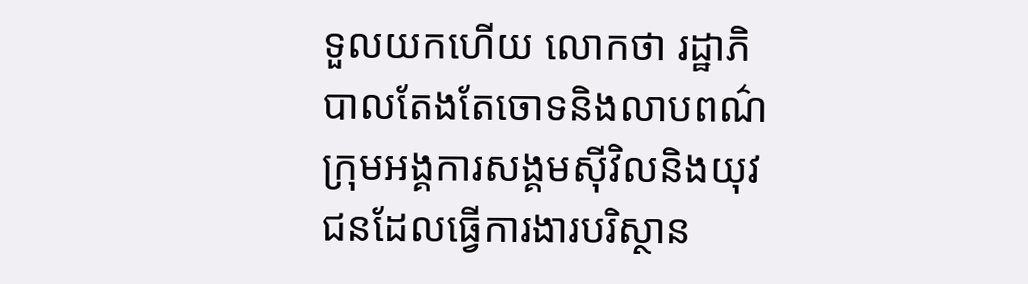ទួលយកហើយ លោកថា រដ្ឋាភិបាលតែងតែចោទនិងលាបពណ៌ក្រុមអង្គការសង្គមស៊ីវិលនិងយុវជនដែលធ្វើការងារបរិស្ថាន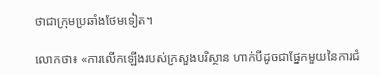ថាជាក្រុមប្រឆាំងថែមទៀត។

លោកថា៖ «ការលើកឡើងរបស់ក្រសួងបរិស្ថាន ហាក់បីដូចជាផ្នែកមួយនៃការជំ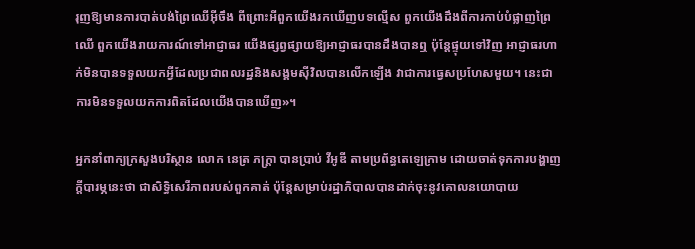រុញឱ្យមានការបាត់បង់ព្រៃឈើអ៊ីចឹង ពីព្រោះអីពួកយើងរកឃើញបទល្មើស ពួកយើងដឹងពីការកាប់បំផ្លាញព្រៃឈើ ពួកយើងរាយការណ៍ទៅអាជ្ញាធរ យើងផ្សព្វផ្សាយឱ្យអាជ្ញាធរបានដឹងបានឮ ប៉ុន្តែផ្ទុយទៅវិញ អាជ្ញាធរហាក់មិនបានទទួលយកអ្វីដែលប្រជាពលរដ្ឋនិងសង្គមស៊ីវិលបានលើកឡើង វាជាការធ្វេសប្រហែសមួយ។ នេះជាការមិនទទួលយកការពិតដែលយើងបានឃើញ»។

អ្នកនាំពាក្យក្រសួងបរិស្ថាន លោក នេត្រ ភក្ត្រា បានប្រាប់ វីអូឌី តាមប្រព័ន្ធតេឡេក្រាម ដោយចាត់ទុកការបង្ហាញក្ដីបារម្ភនេះថា ជាសិទ្ធិសេរីភាពរបស់ពួកគាត់ ប៉ុន្តែសម្រាប់រដ្ឋាភិបាលបានដាក់ចុះនូវគោលនយោបាយ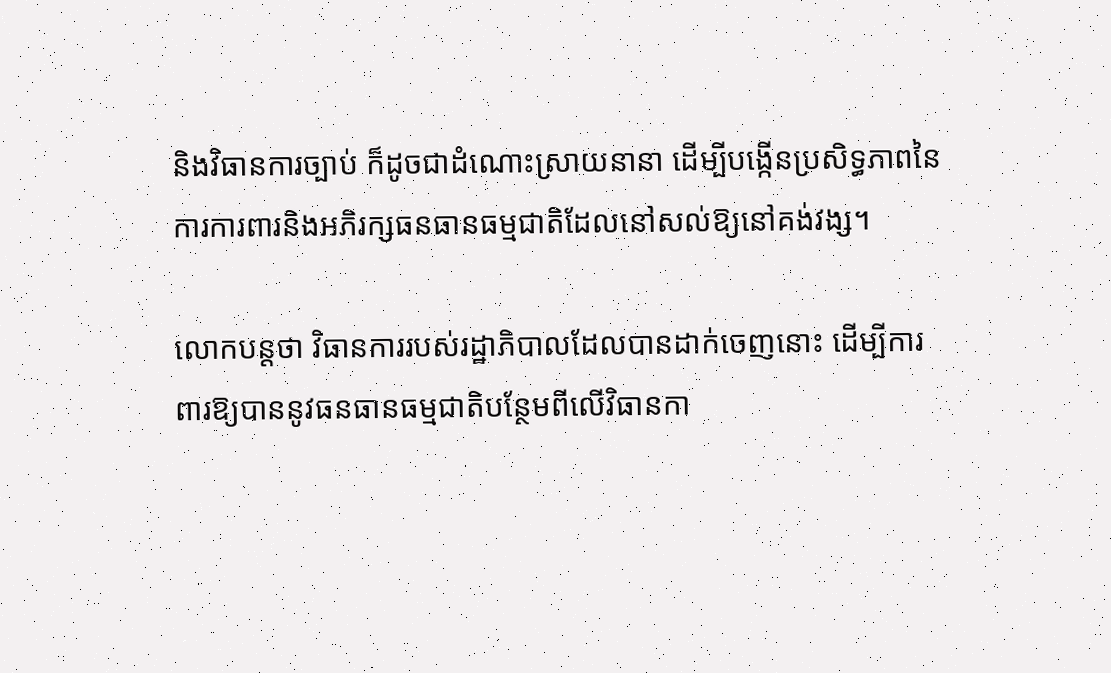និងវិធានការច្បាប់ ក៏ដូចជាដំណោះស្រាយនានា ដើម្បីបង្កើនប្រសិទ្ធភាពនៃការការពារនិងអភិរក្សធនធានធម្មជាតិដែលនៅសល់ឱ្យនៅគង់វង្ស។

លោកបន្តថា វិធានការរបស់រដ្ឋាភិបាលដែលបានដាក់ចេញនោះ ដើម្បីការពារឱ្យបាននូវធនធានធម្មជាតិបន្ថែមពីលើវិធានកា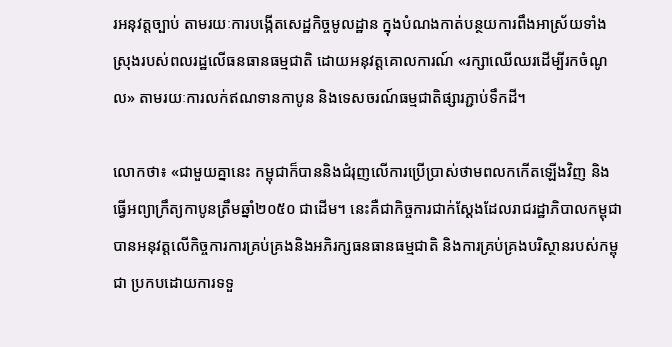រអនុវត្តច្បាប់ តាមរយៈការបង្កើតសេដ្ឋកិច្ចមូលដ្ឋាន ក្នុងបំណងកាត់បន្ថយការពឹងអាស្រ័យទាំងស្រុងរបស់ពលរដ្ឋលើធនធានធម្មជាតិ ដោយអនុវត្តគោលការណ៍ «រក្សាឈើឈរដើម្បីរកចំណូល» តាមរយៈការលក់ឥណទានកាបូន និងទេសចរណ៍ធម្មជាតិផ្សារភ្ជាប់ទឹកដី។

លោកថា៖ «ជាមួយគ្នានេះ កម្ពុជាក៏បាននិងជំរុញលើការប្រើប្រាស់ថាមពលកកើតឡើងវិញ និងធ្វើអព្យាក្រឹត្យកាបូនត្រឹមឆ្នាំ២០៥០ ជាដើម។ នេះគឺជាកិច្ចការជាក់ស្តែងដែលរាជរដ្ឋាភិបាលកម្ពុជាបានអនុវត្តលើកិច្ចការការគ្រប់គ្រងនិងអភិរក្សធនធានធម្មជាតិ និងការគ្រប់គ្រងបរិស្ថានរបស់កម្ពុជា ប្រកបដោយការទទួ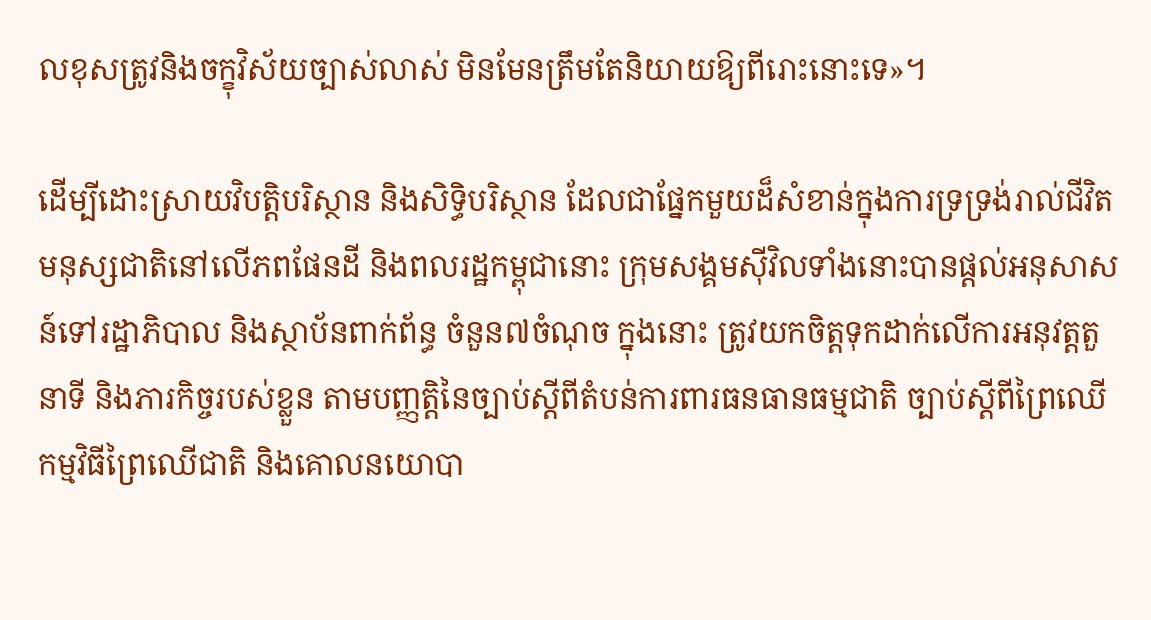លខុសត្រូវនិងចក្ខុវិស័យច្បាស់លាស់ មិនមែនត្រឹមតែនិយាយឱ្យពីរោះនោះទេ»។

ដើម្បីដោះស្រាយវិបត្តិបរិស្ថាន និងសិទ្ធិបរិស្ថាន ដែលជាផ្នែកមួយដ៏សំខាន់ក្នុងការទ្រទ្រង់រាល់ជីវិតមនុស្សជាតិនៅលើភពផែនដី និងពលរដ្ឋកម្ពុជានោះ ក្រុមសង្គមស៊ីវិលទាំងនោះបានផ្ដល់អនុសាសន៍ទៅរដ្ឋាភិបាល និងស្ថាប័នពាក់ព័ន្ធ ចំនួន៧ចំណុច ក្នុងនោះ ត្រូវយកចិត្តទុកដាក់លើការអនុវត្តតួនាទី និងភារកិច្ចរបស់ខ្លួន តាមបញ្ញត្តិនៃច្បាប់ស្តីពីតំបន់ការពារធនធានធម្មជាតិ ច្បាប់ស្តីពីព្រៃឈើ កម្មវិធីព្រៃឈើជាតិ និងគោលនយោបា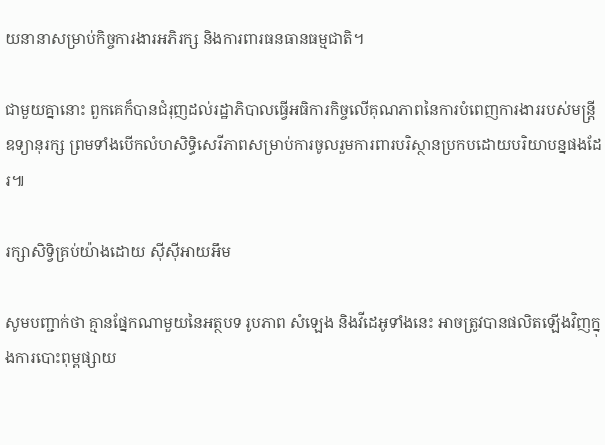យនានាសម្រាប់កិច្ចការងារអភិរក្ស និងការពារធនធានធម្មជាតិ។

ជាមួយគ្នានោះ ពួកគេក៏បានជំរុញដល់រដ្ឋាភិបាលធ្វើអធិការកិច្ចលើគុណភាពនៃការបំពេញការងាររបស់មន្ត្រីឧទ្យានុរក្ស ព្រមទាំងបើកលំហសិទ្ធិសេរីភាពសម្រាប់ការចូលរួមការពារបរិស្ថានប្រកបដោយបរិយាបន្នផងដែរ៕

រក្សាសិទ្វិគ្រប់យ៉ាងដោយ ស៊ីស៊ីអាយអឹម

សូមបញ្ជាក់ថា គ្មានផ្នែកណាមួយនៃអត្ថបទ រូបភាព សំឡេង និងវីដេអូទាំងនេះ អាចត្រូវបានផលិតឡើងវិញក្នុងការបោះពុម្ពផ្សាយ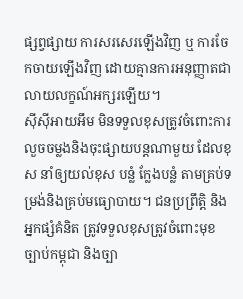ផ្សព្វផ្សាយ ការសរសេរឡើងវិញ ឬ ការចែកចាយឡើងវិញ ដោយគ្មានការអនុញ្ញាតជាលាយលក្ខណ៍អក្សរឡើយ។
ស៊ីស៊ីអាយអឹម មិនទទួលខុសត្រូវចំពោះការលួចចម្លងនិងចុះផ្សាយបន្តណាមួយ ដែលខុស នាំឲ្យយល់ខុស បន្លំ ក្លែងបន្លំ តាមគ្រប់ទម្រង់និងគ្រប់មធ្យោបាយ។ ជនប្រព្រឹត្តិ និងអ្នកផ្សំគំនិត ត្រូវទទួលខុសត្រូវចំពោះមុខច្បាប់កម្ពុជា និងច្បា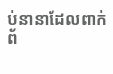ប់នានាដែលពាក់ព័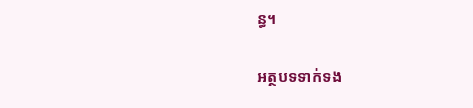ន្ធ។

អត្ថបទទាក់ទង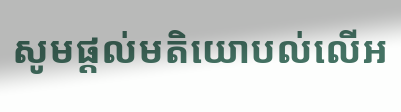សូមផ្ដល់មតិយោបល់លើអ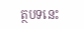ត្ថបទនេះ